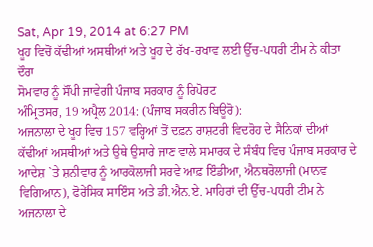Sat, Apr 19, 2014 at 6:27 PM
ਖੂਹ ਵਿਚੋਂ ਕੱਢੀਆਂ ਅਸਥੀਆਂ ਅਤੇ ਖੂਹ ਦੇ ਰੱਖ-ਰਖਾਵ ਲਈ ਉੱਚ-ਪਧਰੀ ਟੀਮ ਨੇ ਕੀਤਾ ਦੌਰਾ
ਸੋਮਵਾਰ ਨੂੰ ਸੌਂਪੀ ਜਾਵੇਗੀ ਪੰਜਾਬ ਸਰਕਾਰ ਨੂੰ ਰਿਪੋਰਟ
ਅੰਮ੍ਰਿਤਸਰ, 19 ਅਪ੍ਰੈਲ 2014: (ਪੰਜਾਬ ਸਕਰੀਨ ਬਿਊਰੋ):
ਅਜਨਾਲਾ ਦੇ ਖੂਹ ਵਿਚ 157 ਵਰ੍ਹਿਆਂ ਤੋਂ ਦਫ਼ਨ ਰਾਸ਼ਟਰੀ ਵਿਦਰੋਹ ਦੇ ਸੈਨਿਕਾਂ ਦੀਆਂ ਕੱਢੀਆਂ ਅਸਥੀਆਂ ਅਤੇ ਉਥੇ ਉਸਾਰੇ ਜਾਣ ਵਾਲੇ ਸਮਾਰਕ ਦੇ ਸੰਬੰਧ ਵਿਚ ਪੰਜਾਬ ਸਰਕਾਰ ਦੇ ਆਦੇਸ਼ `ਤੇ ਸ਼ਨੀਵਾਰ ਨੂੰ ਆਰਕੋਲਾਜੀ ਸਰਵੇ ਆਫ਼ ਇੰਡੀਆ, ਐਨਥਰੋਲਾਜੀ (ਮਾਨਵ ਵਿਗਿਆਨ), ਫੋਰੇਂਸਿਕ ਸਾਇੰਸ ਅਤੇ ਡੀ.ਐਨ.ਏ. ਮਾਹਿਰਾਂ ਦੀ ਉੱਚ-ਪਧਰੀ ਟੀਮ ਨੇ ਅਜਨਾਲਾ ਦੇ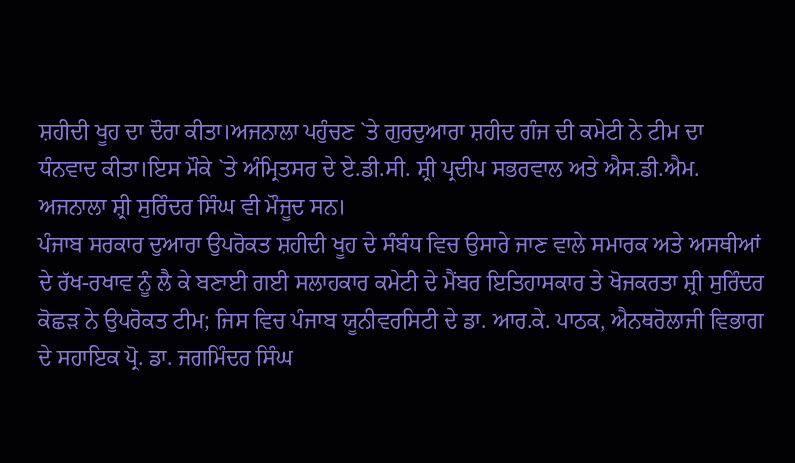ਸ਼ਹੀਦੀ ਖੂਹ ਦਾ ਦੌਰਾ ਕੀਤਾ।ਅਜਨਾਲਾ ਪਹੁੰਚਣ `ਤੇ ਗੁਰਦੁਆਰਾ ਸ਼ਹੀਦ ਗੰਜ ਦੀ ਕਮੇਟੀ ਨੇ ਟੀਮ ਦਾ ਧੰਨਵਾਦ ਕੀਤਾ।ਇਸ ਮੌਕੇ `ਤੇ ਅੰਮ੍ਰਿਤਸਰ ਦੇ ਏ.ਡੀ.ਸੀ. ਸ਼੍ਰੀ ਪ੍ਰਦੀਪ ਸਭਰਵਾਲ ਅਤੇ ਐਸ.ਡੀ.ਐਮ. ਅਜਨਾਲਾ ਸ਼੍ਰੀ ਸੁਰਿੰਦਰ ਸਿੰਘ ਵੀ ਮੌਜੂਦ ਸਨ।
ਪੰਜਾਬ ਸਰਕਾਰ ਦੁਆਰਾ ਉਪਰੋਕਤ ਸ਼ਹੀਦੀ ਖੂਹ ਦੇ ਸੰਬੰਧ ਵਿਚ ਉਸਾਰੇ ਜਾਣ ਵਾਲੇ ਸਮਾਰਕ ਅਤੇ ਅਸਥੀਆਂ ਦੇ ਰੱਖ-ਰਖਾਵ ਨੂੰ ਲੈ ਕੇ ਬਣਾਈ ਗਈ ਸਲਾਹਕਾਰ ਕਮੇਟੀ ਦੇ ਮੈਂਬਰ ਇਤਿਹਾਸਕਾਰ ਤੇ ਖੋਜਕਰਤਾ ਸ਼੍ਰੀ ਸੁਰਿੰਦਰ ਕੋਛੜ ਨੇ ਉਪਰੋਕਤ ਟੀਮ; ਜਿਸ ਵਿਚ ਪੰਜਾਬ ਯੂਨੀਵਰਸਿਟੀ ਦੇ ਡਾ. ਆਰ.ਕੇ. ਪਾਠਕ, ਐਨਥਰੋਲਾਜੀ ਵਿਭਾਗ ਦੇ ਸਹਾਇਕ ਪ੍ਰੋ. ਡਾ. ਜਗਮਿੰਦਰ ਸਿੰਘ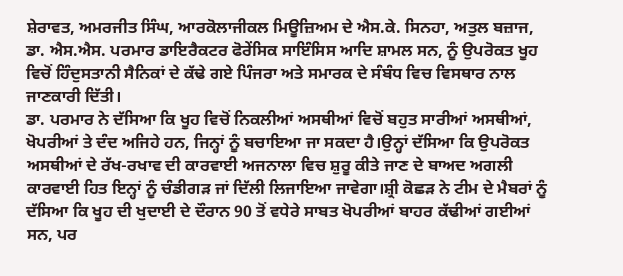ਸ਼ੇਰਾਵਤ, ਅਮਰਜੀਤ ਸਿੰਘ, ਆਰਕੋਲਾਜੀਕਲ ਮਿਊਜ਼ਿਅਮ ਦੇ ਐਸ.ਕੇ. ਸਿਨਹਾ, ਅਤੁਲ ਬਜ਼ਾਜ, ਡਾ. ਐਸ.ਐਸ. ਪਰਮਾਰ ਡਾਇਰੈਕਟਰ ਫੋਰੇਂਸਿਕ ਸਾਇੰਸਿਸ ਆਦਿ ਸ਼ਾਮਲ ਸਨ, ਨੂੰ ਉਪਰੋਕਤ ਖੂਹ ਵਿਚੋਂ ਹਿੰਦੁਸਤਾਨੀ ਸੈਨਿਕਾਂ ਦੇ ਕੱਢੇ ਗਏ ਪਿੰਜਰਾ ਅਤੇ ਸਮਾਰਕ ਦੇ ਸੰਬੰਧ ਵਿਚ ਵਿਸਥਾਰ ਨਾਲ ਜਾਣਕਾਰੀ ਦਿੱਤੀ।
ਡਾ. ਪਰਮਾਰ ਨੇ ਦੱਸਿਆ ਕਿ ਖੂਹ ਵਿਚੋਂ ਨਿਕਲੀਆਂ ਅਸਥੀਆਂ ਵਿਚੋਂ ਬਹੁਤ ਸਾਰੀਆਂ ਅਸਥੀਆਂ, ਖੋਪਰੀਆਂ ਤੇ ਦੰਦ ਅਜਿਹੇ ਹਨ, ਜਿਨ੍ਹਾਂ ਨੂੰ ਬਚਾਇਆ ਜਾ ਸਕਦਾ ਹੈ।ਉਨ੍ਹਾਂ ਦੱਸਿਆ ਕਿ ਉਪਰੋਕਤ ਅਸਥੀਆਂ ਦੇ ਰੱਖ-ਰਖਾਵ ਦੀ ਕਾਰਵਾਈ ਅਜਨਾਲਾ ਵਿਚ ਸ਼ੁਰੂ ਕੀਤੇ ਜਾਣ ਦੇ ਬਾਅਦ ਅਗਲੀ ਕਾਰਵਾਈ ਹਿਤ ਇਨ੍ਹਾਂ ਨੂੰ ਚੰਡੀਗੜ ਜਾਂ ਦਿੱਲੀ ਲਿਜਾਇਆ ਜਾਵੇਗਾ।ਸ਼੍ਰੀ ਕੋਛੜ ਨੇ ਟੀਮ ਦੇ ਮੈਬਰਾਂ ਨੂੰ ਦੱਸਿਆ ਕਿ ਖੂਹ ਦੀ ਖੁਦਾਈ ਦੇ ਦੌਰਾਨ 90 ਤੋਂ ਵਧੇਰੇ ਸਾਬਤ ਖੋਪਰੀਆਂ ਬਾਹਰ ਕੱਢੀਆਂ ਗਈਆਂ ਸਨ, ਪਰ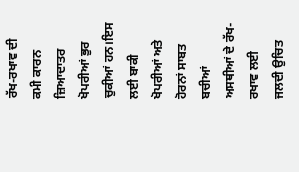ਰੱਖ-ਰਖਾਵ ਦੀ ਕਮੀ ਕਾਰਨ ਜ਼ਿਆਦਾਤਰ ਖੋਪਰੀਆਂ ਭੁਰ ਚੁਕੀਆਂ ਹਨ।ਇਸ ਲਈ ਬਾਕੀ ਖੋਪਰੀਆਂ ਅਤੇ ਹੋਰਨਾਂ ਸਾਬਤ ਬਚੀਆਂ ਅਸਥੀਆਂ ਦੇ ਰੱਖ-ਰਖਾਵ ਲਈ ਜਲਦੀ ਉਚਿਤ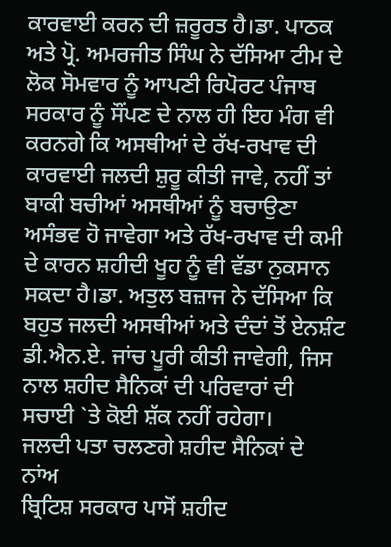ਕਾਰਵਾਈ ਕਰਨ ਦੀ ਜ਼ਰੂਰਤ ਹੈ।ਡਾ. ਪਾਠਕ ਅਤੇ ਪ੍ਰੋ. ਅਮਰਜੀਤ ਸਿੰਘ ਨੇ ਦੱਸਿਆ ਟੀਮ ਦੇ ਲੋਕ ਸੋਮਵਾਰ ਨੂੰ ਆਪਣੀ ਰਿਪੋਰਟ ਪੰਜਾਬ ਸਰਕਾਰ ਨੂੰ ਸੌਂਪਣ ਦੇ ਨਾਲ ਹੀ ਇਹ ਮੰਗ ਵੀ ਕਰਨਗੇ ਕਿ ਅਸਥੀਆਂ ਦੇ ਰੱਖ-ਰਖਾਵ ਦੀ ਕਾਰਵਾਈ ਜਲਦੀ ਸ਼ੁਰੂ ਕੀਤੀ ਜਾਵੇ, ਨਹੀਂ ਤਾਂ ਬਾਕੀ ਬਚੀਆਂ ਅਸਥੀਆਂ ਨੂੰ ਬਚਾਉਣਾ ਅਸੰਭਵ ਹੋ ਜਾਵੇਗਾ ਅਤੇ ਰੱਖ-ਰਖਾਵ ਦੀ ਕਮੀ ਦੇ ਕਾਰਨ ਸ਼ਹੀਦੀ ਖੂਹ ਨੂੰ ਵੀ ਵੱਡਾ ਨੁਕਸਾਨ ਸਕਦਾ ਹੈ।ਡਾ. ਅਤੁਲ ਬਜ਼ਾਜ ਨੇ ਦੱਸਿਆ ਕਿ ਬਹੁਤ ਜਲਦੀ ਅਸਥੀਆਂ ਅਤੇ ਦੰਦਾਂ ਤੋਂ ਏਨਸ਼ੰਟ ਡੀ.ਐਨ.ਏ. ਜਾਂਚ ਪੂਰੀ ਕੀਤੀ ਜਾਵੇਗੀ, ਜਿਸ ਨਾਲ ਸ਼ਹੀਦ ਸੈਨਿਕਾਂ ਦੀ ਪਰਿਵਾਰਾਂ ਦੀ ਸਚਾਈ `ਤੇ ਕੋਈ ਸ਼ੱਕ ਨਹੀਂ ਰਹੇਗਾ।
ਜਲਦੀ ਪਤਾ ਚਲਣਗੇ ਸ਼ਹੀਦ ਸੈਨਿਕਾਂ ਦੇ ਨਾਂਅ
ਬ੍ਰਿਟਿਸ਼ ਸਰਕਾਰ ਪਾਸੋਂ ਸ਼ਹੀਦ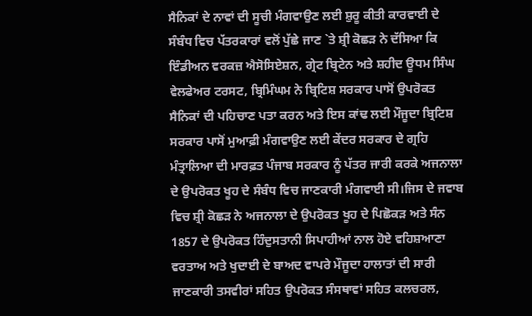ਸੈਨਿਕਾਂ ਦੇ ਨਾਵਾਂ ਦੀ ਸੂਚੀ ਮੰਗਵਾਉਣ ਲਈ ਸ਼ੁਰੂ ਕੀਤੀ ਕਾਰਵਾਈ ਦੇ ਸੰਬੰਧ ਵਿਚ ਪੱਤਰਕਾਰਾਂ ਵਲੋਂ ਪੁੱਛੇ ਜਾਣ `ਤੇ ਸ਼੍ਰੀ ਕੋਛੜ ਨੇ ਦੱਸਿਆ ਕਿ ਇੰਡੀਅਨ ਵਰਕਜ਼ ਐਸੋਸਿਏਸ਼ਨ, ਗ੍ਰੇਟ ਬ੍ਰਿਟੇਨ ਅਤੇ ਸ਼ਹੀਦ ਊਧਮ ਸਿੰਘ ਵੇਲਫੇਅਰ ਟਰਸਟ, ਬ੍ਰਿਮਿੰਘਮ ਨੇ ਬ੍ਰਿਟਿਸ਼ ਸਰਕਾਰ ਪਾਸੋਂ ਉਪਰੋਕਤ ਸੈਨਿਕਾਂ ਦੀ ਪਹਿਚਾਣ ਪਤਾ ਕਰਨ ਅਤੇ ਇਸ ਕਾਂਢ ਲਈ ਮੌਜੂਦਾ ਬ੍ਰਿਟਿਸ਼ ਸਰਕਾਰ ਪਾਸੋਂ ਮੁਆਫ਼ੀ ਮੰਗਵਾਉਣ ਲਈ ਕੇਂਦਰ ਸਰਕਾਰ ਦੇ ਗ੍ਰਹਿ ਮੰਤ੍ਰਾਲਿਆ ਦੀ ਮਾਰਫ਼ਤ ਪੰਜਾਬ ਸਰਕਾਰ ਨੂੰ ਪੱਤਰ ਜਾਰੀ ਕਰਕੇ ਅਜਨਾਲਾ ਦੇ ਉਪਰੋਕਤ ਖੂਹ ਦੇ ਸੰਬੰਧ ਵਿਚ ਜਾਣਕਾਰੀ ਮੰਗਵਾਈ ਸੀ।ਜਿਸ ਦੇ ਜਵਾਬ ਵਿਚ ਸ਼੍ਰੀ ਕੋਛੜ ਨੇ ਅਜਨਾਲਾ ਦੇ ਉਪਰੋਕਤ ਖੂਹ ਦੇ ਪਿਛੋਕੜ ਅਤੇ ਸੰਨ 1857 ਦੇ ਉਪਰੋਕਤ ਹਿੰਦੁਸਤਾਨੀ ਸਿਪਾਹੀਆਂ ਨਾਲ ਹੋਏ ਵਹਿਸ਼ਆਣਾ ਵਰਤਾਅ ਅਤੇ ਖੁਦਾਈ ਦੇ ਬਾਅਦ ਵਾਪਰੇ ਮੌਜੂਦਾ ਹਾਲਾਤਾਂ ਦੀ ਸਾਰੀ ਜਾਣਕਾਰੀ ਤਸਵੀਰਾਂ ਸਹਿਤ ਉਪਰੋਕਤ ਸੰਸਥਾਵਾਂ ਸਹਿਤ ਕਲਚਰਲ,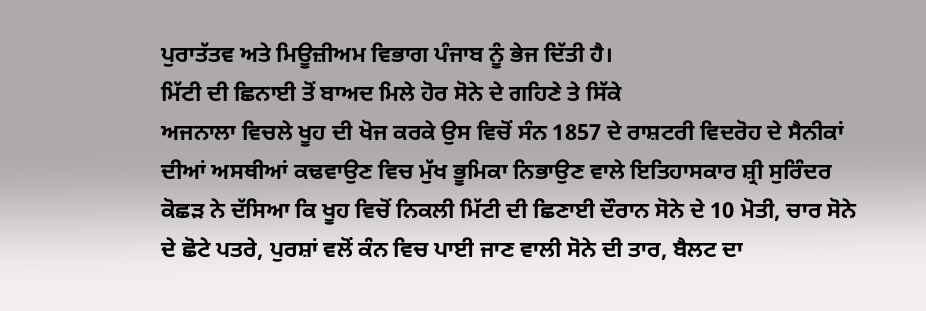ਪੁਰਾਤੱਤਵ ਅਤੇ ਮਿਊਜ਼ੀਅਮ ਵਿਭਾਗ ਪੰਜਾਬ ਨੂੰ ਭੇਜ ਦਿੱਤੀ ਹੈ।
ਮਿੱਟੀ ਦੀ ਛਿਨਾਈ ਤੋਂ ਬਾਅਦ ਮਿਲੇ ਹੋਰ ਸੋਨੇ ਦੇ ਗਹਿਣੇ ਤੇ ਸਿੱਕੇ
ਅਜਨਾਲਾ ਵਿਚਲੇ ਖੂਹ ਦੀ ਖੋਜ ਕਰਕੇ ਉਸ ਵਿਚੋਂ ਸੰਨ 1857 ਦੇ ਰਾਸ਼ਟਰੀ ਵਿਦਰੋਹ ਦੇ ਸੈਨੀਕਾਂ ਦੀਆਂ ਅਸਥੀਆਂ ਕਢਵਾਉਣ ਵਿਚ ਮੁੱਖ ਭੂਮਿਕਾ ਨਿਭਾਉਣ ਵਾਲੇ ਇਤਿਹਾਸਕਾਰ ਸ਼੍ਰੀ ਸੁਰਿੰਦਰ ਕੋਛੜ ਨੇ ਦੱਸਿਆ ਕਿ ਖੂਹ ਵਿਚੋਂ ਨਿਕਲੀ ਮਿੱਟੀ ਦੀ ਛਿਣਾਈ ਦੌਰਾਨ ਸੋਨੇ ਦੇ 10 ਮੋਤੀ, ਚਾਰ ਸੋਨੇ ਦੇ ਛੋਟੇ ਪਤਰੇ, ਪੁਰਸ਼ਾਂ ਵਲੋਂ ਕੰਨ ਵਿਚ ਪਾਈ ਜਾਣ ਵਾਲੀ ਸੋਨੇ ਦੀ ਤਾਰ, ਬੈਲਟ ਦਾ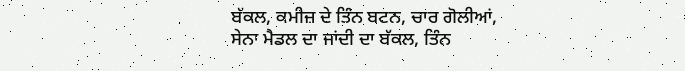ਬੱਕਲ, ਕਮੀਜ਼ ਦੇ ਤਿੰਨ ਬਟਨ, ਚਾਰ ਗੋਲੀਆਂ, ਸੇਨਾ ਮੈਡਲ ਦਾ ਜਾਂਦੀ ਦਾ ਬੱਕਲ, ਤਿੰਨ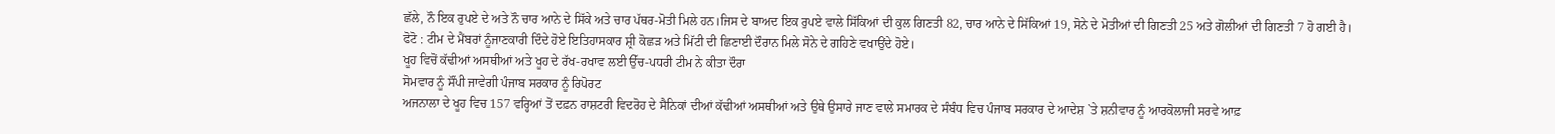ਛੱਲੇ, ਨੌ ਇਕ ਰੁਪਏ ਦੇ ਅਤੇ ਨੌ ਚਾਰ ਆਨੇ ਦੇ ਸਿੱਕੇ ਅਤੇ ਚਾਰ ਪੱਥਰ-ਮੋਤੀ ਮਿਲੇ ਹਨ।ਜਿਸ ਦੇ ਬਾਅਦ ਇਕ ਰੁਪਏ ਵਾਲੇ ਸਿੱਕਿਆਂ ਦੀ ਕੁਲ ਗਿਣਤੀ 82, ਚਾਰ ਆਨੇ ਦੇ ਸਿੱਕਿਆਂ 19, ਸੋਨੇ ਦੇ ਮੋਤੀਆਂ ਦੀ ਗਿਣਤੀ 25 ਅਤੇ ਗੋਲੀਆਂ ਦੀ ਗਿਣਤੀ 7 ਹੋ ਗਈ ਹੈ।
ਫੋਟੋ : ਟੀਮ ਦੇ ਮੈਂਬਰਾਂ ਨੂੰਜਾਣਕਾਰੀ ਦਿੰਦੇ ਹੋਏ ਇਤਿਹਾਸਕਾਰ ਸ਼੍ਰੀ ਕੋਛੜ ਅਤੇ ਮਿੱਟੀ ਦੀ ਛਿਣਾਈ ਦੌਰਾਨ ਮਿਲੇ ਸੋਨੇ ਦੇ ਗਹਿਣੇ ਵਖਾਉਂਦੇ ਹੋਏ।
ਖੂਹ ਵਿਚੋਂ ਕੱਢੀਆਂ ਅਸਥੀਆਂ ਅਤੇ ਖੂਹ ਦੇ ਰੱਖ-ਰਖਾਵ ਲਈ ਉੱਚ-ਪਧਰੀ ਟੀਮ ਨੇ ਕੀਤਾ ਦੌਰਾ
ਸੋਮਵਾਰ ਨੂੰ ਸੌਂਪੀ ਜਾਵੇਗੀ ਪੰਜਾਬ ਸਰਕਾਰ ਨੂੰ ਰਿਪੋਰਟ
ਅਜਨਾਲਾ ਦੇ ਖੂਹ ਵਿਚ 157 ਵਰ੍ਹਿਆਂ ਤੋਂ ਦਫ਼ਨ ਰਾਸ਼ਟਰੀ ਵਿਦਰੋਹ ਦੇ ਸੈਨਿਕਾਂ ਦੀਆਂ ਕੱਢੀਆਂ ਅਸਥੀਆਂ ਅਤੇ ਉਥੇ ਉਸਾਰੇ ਜਾਣ ਵਾਲੇ ਸਮਾਰਕ ਦੇ ਸੰਬੰਧ ਵਿਚ ਪੰਜਾਬ ਸਰਕਾਰ ਦੇ ਆਦੇਸ਼ `ਤੇ ਸ਼ਨੀਵਾਰ ਨੂੰ ਆਰਕੋਲਾਜੀ ਸਰਵੇ ਆਫ਼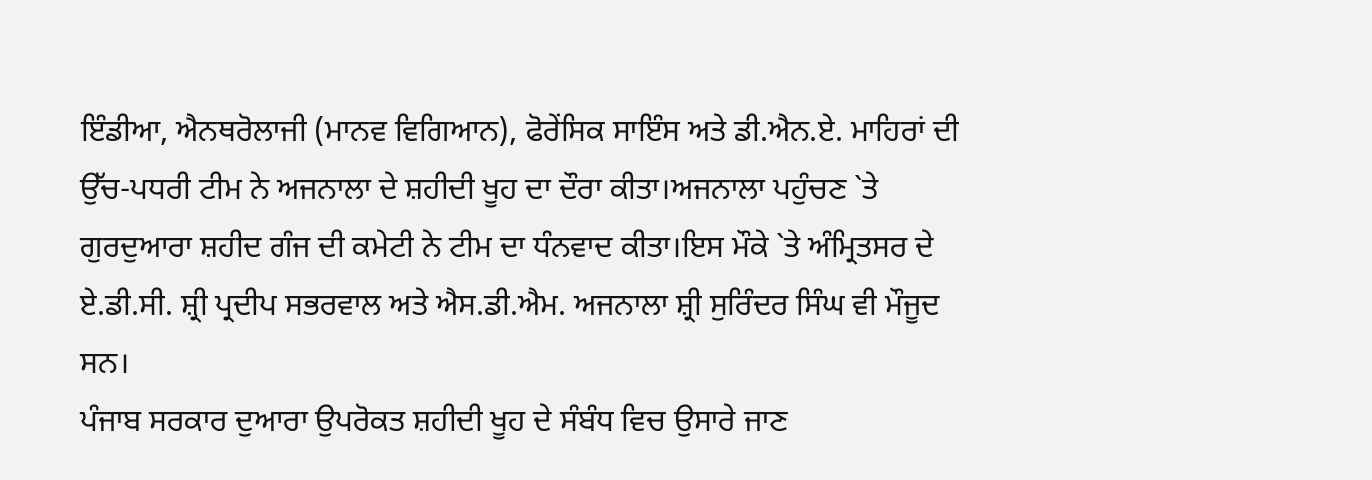ਇੰਡੀਆ, ਐਨਥਰੋਲਾਜੀ (ਮਾਨਵ ਵਿਗਿਆਨ), ਫੋਰੇਂਸਿਕ ਸਾਇੰਸ ਅਤੇ ਡੀ.ਐਨ.ਏ. ਮਾਹਿਰਾਂ ਦੀ ਉੱਚ-ਪਧਰੀ ਟੀਮ ਨੇ ਅਜਨਾਲਾ ਦੇ ਸ਼ਹੀਦੀ ਖੂਹ ਦਾ ਦੌਰਾ ਕੀਤਾ।ਅਜਨਾਲਾ ਪਹੁੰਚਣ `ਤੇ ਗੁਰਦੁਆਰਾ ਸ਼ਹੀਦ ਗੰਜ ਦੀ ਕਮੇਟੀ ਨੇ ਟੀਮ ਦਾ ਧੰਨਵਾਦ ਕੀਤਾ।ਇਸ ਮੌਕੇ `ਤੇ ਅੰਮ੍ਰਿਤਸਰ ਦੇ ਏ.ਡੀ.ਸੀ. ਸ਼੍ਰੀ ਪ੍ਰਦੀਪ ਸਭਰਵਾਲ ਅਤੇ ਐਸ.ਡੀ.ਐਮ. ਅਜਨਾਲਾ ਸ਼੍ਰੀ ਸੁਰਿੰਦਰ ਸਿੰਘ ਵੀ ਮੌਜੂਦ ਸਨ।
ਪੰਜਾਬ ਸਰਕਾਰ ਦੁਆਰਾ ਉਪਰੋਕਤ ਸ਼ਹੀਦੀ ਖੂਹ ਦੇ ਸੰਬੰਧ ਵਿਚ ਉਸਾਰੇ ਜਾਣ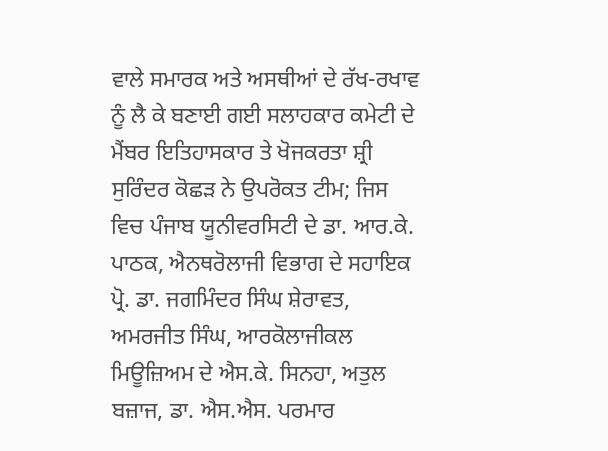ਵਾਲੇ ਸਮਾਰਕ ਅਤੇ ਅਸਥੀਆਂ ਦੇ ਰੱਖ-ਰਖਾਵ ਨੂੰ ਲੈ ਕੇ ਬਣਾਈ ਗਈ ਸਲਾਹਕਾਰ ਕਮੇਟੀ ਦੇ ਮੈਂਬਰ ਇਤਿਹਾਸਕਾਰ ਤੇ ਖੋਜਕਰਤਾ ਸ਼੍ਰੀ ਸੁਰਿੰਦਰ ਕੋਛੜ ਨੇ ਉਪਰੋਕਤ ਟੀਮ; ਜਿਸ ਵਿਚ ਪੰਜਾਬ ਯੂਨੀਵਰਸਿਟੀ ਦੇ ਡਾ. ਆਰ.ਕੇ. ਪਾਠਕ, ਐਨਥਰੋਲਾਜੀ ਵਿਭਾਗ ਦੇ ਸਹਾਇਕ ਪ੍ਰੋ. ਡਾ. ਜਗਮਿੰਦਰ ਸਿੰਘ ਸ਼ੇਰਾਵਤ, ਅਮਰਜੀਤ ਸਿੰਘ, ਆਰਕੋਲਾਜੀਕਲ ਮਿਊਜ਼ਿਅਮ ਦੇ ਐਸ.ਕੇ. ਸਿਨਹਾ, ਅਤੁਲ ਬਜ਼ਾਜ, ਡਾ. ਐਸ.ਐਸ. ਪਰਮਾਰ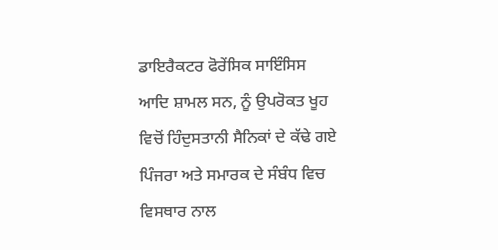ਡਾਇਰੈਕਟਰ ਫੋਰੇਂਸਿਕ ਸਾਇੰਸਿਸ ਆਦਿ ਸ਼ਾਮਲ ਸਨ, ਨੂੰ ਉਪਰੋਕਤ ਖੂਹ ਵਿਚੋਂ ਹਿੰਦੁਸਤਾਨੀ ਸੈਨਿਕਾਂ ਦੇ ਕੱਢੇ ਗਏ ਪਿੰਜਰਾ ਅਤੇ ਸਮਾਰਕ ਦੇ ਸੰਬੰਧ ਵਿਚ ਵਿਸਥਾਰ ਨਾਲ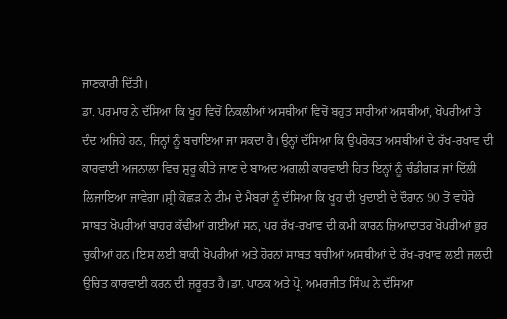ਜਾਣਕਾਰੀ ਦਿੱਤੀ।
ਡਾ. ਪਰਮਾਰ ਨੇ ਦੱਸਿਆ ਕਿ ਖੂਹ ਵਿਚੋਂ ਨਿਕਲੀਆਂ ਅਸਥੀਆਂ ਵਿਚੋਂ ਬਹੁਤ ਸਾਰੀਆਂ ਅਸਥੀਆਂ, ਖੋਪਰੀਆਂ ਤੇ ਦੰਦ ਅਜਿਹੇ ਹਨ, ਜਿਨ੍ਹਾਂ ਨੂੰ ਬਚਾਇਆ ਜਾ ਸਕਦਾ ਹੈ।ਉਨ੍ਹਾਂ ਦੱਸਿਆ ਕਿ ਉਪਰੋਕਤ ਅਸਥੀਆਂ ਦੇ ਰੱਖ-ਰਖਾਵ ਦੀ ਕਾਰਵਾਈ ਅਜਨਾਲਾ ਵਿਚ ਸ਼ੁਰੂ ਕੀਤੇ ਜਾਣ ਦੇ ਬਾਅਦ ਅਗਲੀ ਕਾਰਵਾਈ ਹਿਤ ਇਨ੍ਹਾਂ ਨੂੰ ਚੰਡੀਗੜ ਜਾਂ ਦਿੱਲੀ ਲਿਜਾਇਆ ਜਾਵੇਗਾ।ਸ਼੍ਰੀ ਕੋਛੜ ਨੇ ਟੀਮ ਦੇ ਮੈਬਰਾਂ ਨੂੰ ਦੱਸਿਆ ਕਿ ਖੂਹ ਦੀ ਖੁਦਾਈ ਦੇ ਦੌਰਾਨ 90 ਤੋਂ ਵਧੇਰੇ ਸਾਬਤ ਖੋਪਰੀਆਂ ਬਾਹਰ ਕੱਢੀਆਂ ਗਈਆਂ ਸਨ, ਪਰ ਰੱਖ-ਰਖਾਵ ਦੀ ਕਮੀ ਕਾਰਨ ਜ਼ਿਆਦਾਤਰ ਖੋਪਰੀਆਂ ਭੁਰ ਚੁਕੀਆਂ ਹਨ।ਇਸ ਲਈ ਬਾਕੀ ਖੋਪਰੀਆਂ ਅਤੇ ਹੋਰਨਾਂ ਸਾਬਤ ਬਚੀਆਂ ਅਸਥੀਆਂ ਦੇ ਰੱਖ-ਰਖਾਵ ਲਈ ਜਲਦੀ ਉਚਿਤ ਕਾਰਵਾਈ ਕਰਨ ਦੀ ਜ਼ਰੂਰਤ ਹੈ।ਡਾ. ਪਾਠਕ ਅਤੇ ਪ੍ਰੋ. ਅਮਰਜੀਤ ਸਿੰਘ ਨੇ ਦੱਸਿਆ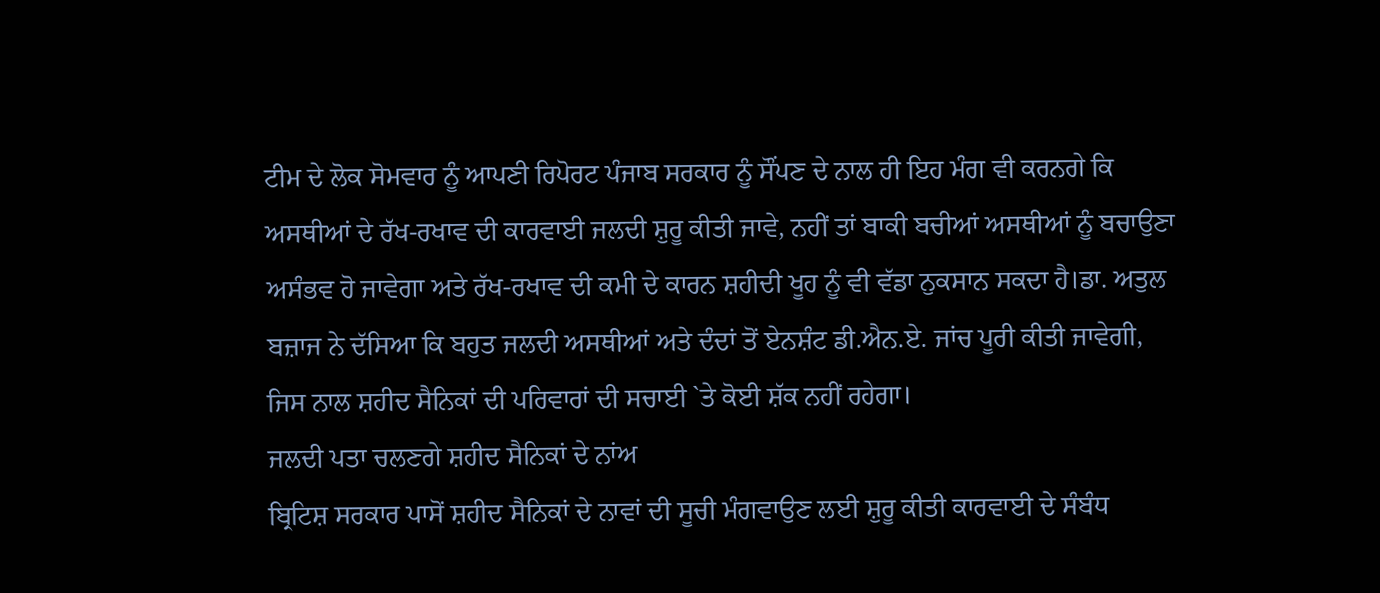ਟੀਮ ਦੇ ਲੋਕ ਸੋਮਵਾਰ ਨੂੰ ਆਪਣੀ ਰਿਪੋਰਟ ਪੰਜਾਬ ਸਰਕਾਰ ਨੂੰ ਸੌਂਪਣ ਦੇ ਨਾਲ ਹੀ ਇਹ ਮੰਗ ਵੀ ਕਰਨਗੇ ਕਿ ਅਸਥੀਆਂ ਦੇ ਰੱਖ-ਰਖਾਵ ਦੀ ਕਾਰਵਾਈ ਜਲਦੀ ਸ਼ੁਰੂ ਕੀਤੀ ਜਾਵੇ, ਨਹੀਂ ਤਾਂ ਬਾਕੀ ਬਚੀਆਂ ਅਸਥੀਆਂ ਨੂੰ ਬਚਾਉਣਾ ਅਸੰਭਵ ਹੋ ਜਾਵੇਗਾ ਅਤੇ ਰੱਖ-ਰਖਾਵ ਦੀ ਕਮੀ ਦੇ ਕਾਰਨ ਸ਼ਹੀਦੀ ਖੂਹ ਨੂੰ ਵੀ ਵੱਡਾ ਨੁਕਸਾਨ ਸਕਦਾ ਹੈ।ਡਾ. ਅਤੁਲ ਬਜ਼ਾਜ ਨੇ ਦੱਸਿਆ ਕਿ ਬਹੁਤ ਜਲਦੀ ਅਸਥੀਆਂ ਅਤੇ ਦੰਦਾਂ ਤੋਂ ਏਨਸ਼ੰਟ ਡੀ.ਐਨ.ਏ. ਜਾਂਚ ਪੂਰੀ ਕੀਤੀ ਜਾਵੇਗੀ, ਜਿਸ ਨਾਲ ਸ਼ਹੀਦ ਸੈਨਿਕਾਂ ਦੀ ਪਰਿਵਾਰਾਂ ਦੀ ਸਚਾਈ `ਤੇ ਕੋਈ ਸ਼ੱਕ ਨਹੀਂ ਰਹੇਗਾ।
ਜਲਦੀ ਪਤਾ ਚਲਣਗੇ ਸ਼ਹੀਦ ਸੈਨਿਕਾਂ ਦੇ ਨਾਂਅ
ਬ੍ਰਿਟਿਸ਼ ਸਰਕਾਰ ਪਾਸੋਂ ਸ਼ਹੀਦ ਸੈਨਿਕਾਂ ਦੇ ਨਾਵਾਂ ਦੀ ਸੂਚੀ ਮੰਗਵਾਉਣ ਲਈ ਸ਼ੁਰੂ ਕੀਤੀ ਕਾਰਵਾਈ ਦੇ ਸੰਬੰਧ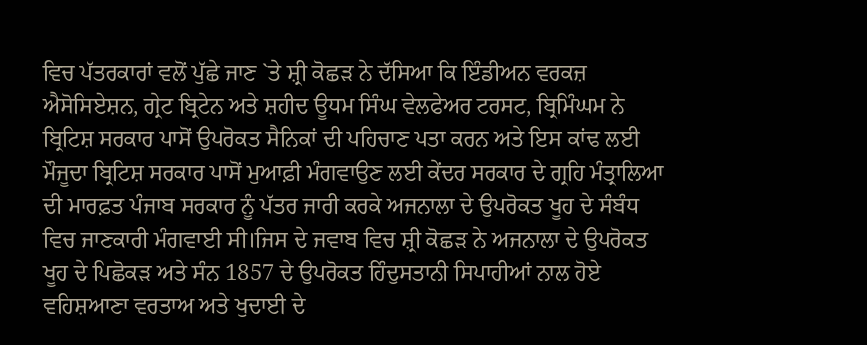ਵਿਚ ਪੱਤਰਕਾਰਾਂ ਵਲੋਂ ਪੁੱਛੇ ਜਾਣ `ਤੇ ਸ਼੍ਰੀ ਕੋਛੜ ਨੇ ਦੱਸਿਆ ਕਿ ਇੰਡੀਅਨ ਵਰਕਜ਼ ਐਸੋਸਿਏਸ਼ਨ, ਗ੍ਰੇਟ ਬ੍ਰਿਟੇਨ ਅਤੇ ਸ਼ਹੀਦ ਊਧਮ ਸਿੰਘ ਵੇਲਫੇਅਰ ਟਰਸਟ, ਬ੍ਰਿਮਿੰਘਮ ਨੇ ਬ੍ਰਿਟਿਸ਼ ਸਰਕਾਰ ਪਾਸੋਂ ਉਪਰੋਕਤ ਸੈਨਿਕਾਂ ਦੀ ਪਹਿਚਾਣ ਪਤਾ ਕਰਨ ਅਤੇ ਇਸ ਕਾਂਢ ਲਈ ਮੌਜੂਦਾ ਬ੍ਰਿਟਿਸ਼ ਸਰਕਾਰ ਪਾਸੋਂ ਮੁਆਫ਼ੀ ਮੰਗਵਾਉਣ ਲਈ ਕੇਂਦਰ ਸਰਕਾਰ ਦੇ ਗ੍ਰਹਿ ਮੰਤ੍ਰਾਲਿਆ ਦੀ ਮਾਰਫ਼ਤ ਪੰਜਾਬ ਸਰਕਾਰ ਨੂੰ ਪੱਤਰ ਜਾਰੀ ਕਰਕੇ ਅਜਨਾਲਾ ਦੇ ਉਪਰੋਕਤ ਖੂਹ ਦੇ ਸੰਬੰਧ ਵਿਚ ਜਾਣਕਾਰੀ ਮੰਗਵਾਈ ਸੀ।ਜਿਸ ਦੇ ਜਵਾਬ ਵਿਚ ਸ਼੍ਰੀ ਕੋਛੜ ਨੇ ਅਜਨਾਲਾ ਦੇ ਉਪਰੋਕਤ ਖੂਹ ਦੇ ਪਿਛੋਕੜ ਅਤੇ ਸੰਨ 1857 ਦੇ ਉਪਰੋਕਤ ਹਿੰਦੁਸਤਾਨੀ ਸਿਪਾਹੀਆਂ ਨਾਲ ਹੋਏ ਵਹਿਸ਼ਆਣਾ ਵਰਤਾਅ ਅਤੇ ਖੁਦਾਈ ਦੇ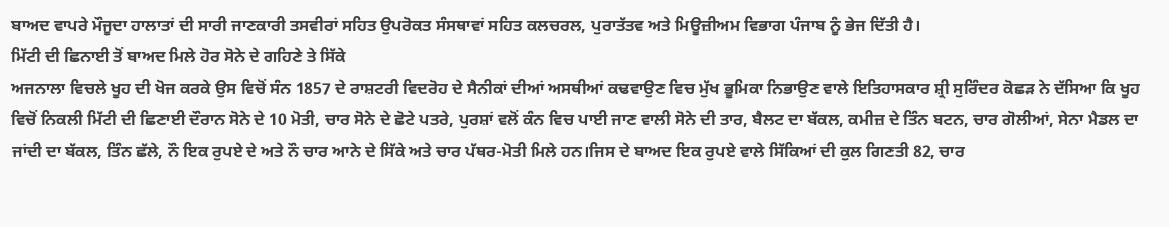ਬਾਅਦ ਵਾਪਰੇ ਮੌਜੂਦਾ ਹਾਲਾਤਾਂ ਦੀ ਸਾਰੀ ਜਾਣਕਾਰੀ ਤਸਵੀਰਾਂ ਸਹਿਤ ਉਪਰੋਕਤ ਸੰਸਥਾਵਾਂ ਸਹਿਤ ਕਲਚਰਲ, ਪੁਰਾਤੱਤਵ ਅਤੇ ਮਿਊਜ਼ੀਅਮ ਵਿਭਾਗ ਪੰਜਾਬ ਨੂੰ ਭੇਜ ਦਿੱਤੀ ਹੈ।
ਮਿੱਟੀ ਦੀ ਛਿਨਾਈ ਤੋਂ ਬਾਅਦ ਮਿਲੇ ਹੋਰ ਸੋਨੇ ਦੇ ਗਹਿਣੇ ਤੇ ਸਿੱਕੇ
ਅਜਨਾਲਾ ਵਿਚਲੇ ਖੂਹ ਦੀ ਖੋਜ ਕਰਕੇ ਉਸ ਵਿਚੋਂ ਸੰਨ 1857 ਦੇ ਰਾਸ਼ਟਰੀ ਵਿਦਰੋਹ ਦੇ ਸੈਨੀਕਾਂ ਦੀਆਂ ਅਸਥੀਆਂ ਕਢਵਾਉਣ ਵਿਚ ਮੁੱਖ ਭੂਮਿਕਾ ਨਿਭਾਉਣ ਵਾਲੇ ਇਤਿਹਾਸਕਾਰ ਸ਼੍ਰੀ ਸੁਰਿੰਦਰ ਕੋਛੜ ਨੇ ਦੱਸਿਆ ਕਿ ਖੂਹ ਵਿਚੋਂ ਨਿਕਲੀ ਮਿੱਟੀ ਦੀ ਛਿਣਾਈ ਦੌਰਾਨ ਸੋਨੇ ਦੇ 10 ਮੋਤੀ, ਚਾਰ ਸੋਨੇ ਦੇ ਛੋਟੇ ਪਤਰੇ, ਪੁਰਸ਼ਾਂ ਵਲੋਂ ਕੰਨ ਵਿਚ ਪਾਈ ਜਾਣ ਵਾਲੀ ਸੋਨੇ ਦੀ ਤਾਰ, ਬੈਲਟ ਦਾ ਬੱਕਲ, ਕਮੀਜ਼ ਦੇ ਤਿੰਨ ਬਟਨ, ਚਾਰ ਗੋਲੀਆਂ, ਸੇਨਾ ਮੈਡਲ ਦਾ ਜਾਂਦੀ ਦਾ ਬੱਕਲ, ਤਿੰਨ ਛੱਲੇ, ਨੌ ਇਕ ਰੁਪਏ ਦੇ ਅਤੇ ਨੌ ਚਾਰ ਆਨੇ ਦੇ ਸਿੱਕੇ ਅਤੇ ਚਾਰ ਪੱਥਰ-ਮੋਤੀ ਮਿਲੇ ਹਨ।ਜਿਸ ਦੇ ਬਾਅਦ ਇਕ ਰੁਪਏ ਵਾਲੇ ਸਿੱਕਿਆਂ ਦੀ ਕੁਲ ਗਿਣਤੀ 82, ਚਾਰ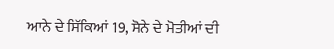ਆਨੇ ਦੇ ਸਿੱਕਿਆਂ 19, ਸੋਨੇ ਦੇ ਮੋਤੀਆਂ ਦੀ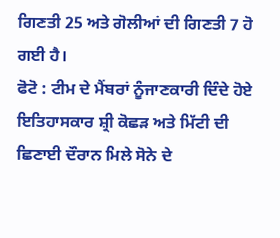ਗਿਣਤੀ 25 ਅਤੇ ਗੋਲੀਆਂ ਦੀ ਗਿਣਤੀ 7 ਹੋ ਗਈ ਹੈ।
ਫੋਟੋ : ਟੀਮ ਦੇ ਮੈਂਬਰਾਂ ਨੂੰਜਾਣਕਾਰੀ ਦਿੰਦੇ ਹੋਏ ਇਤਿਹਾਸਕਾਰ ਸ਼੍ਰੀ ਕੋਛੜ ਅਤੇ ਮਿੱਟੀ ਦੀ ਛਿਣਾਈ ਦੌਰਾਨ ਮਿਲੇ ਸੋਨੇ ਦੇ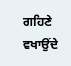ਗਹਿਣੇ ਵਖਾਉਂਦੇ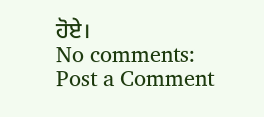ਹੋਏ।
No comments:
Post a Comment